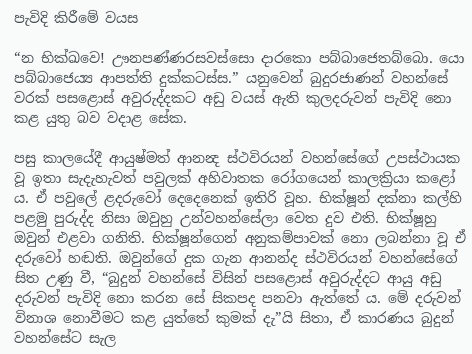පැවිදි කිරීමේ වයස

“න භික්ඛවෙ! ඌනපණ්ණරසවස්සො දාරකො පබ්බාජෙතබ්බො. යො පබ්බාජෙය්‍ය ආපත්ති දුක්කටස්ස.” යනුවෙන් බුදුරජාණන් වහන්සේ වරක් පසළොස් අවුරුද්දකට අඩු වයස් ඇති කුලදරුවන් පැවිදි නො කළ යුතු බව වදාළ සේක.

පසු කාලයේදී ආයුෂ්මත් ආනන්‍ද ස්ථවිරයන් වහන්සේගේ උපස්ථායක වූ ඉතා සැදැහැවත් පවුලක් අහිවාතක රෝගයෙන් කාලක්‍රියා කළෝ ය. ඒ පවුලේ ළදරුවෝ දෙදෙනෙක් ඉතිරි වූහ. භික්ෂූන් දක්නා කල්හි පළමු පුරුද්ද නිසා ඔවුහු උන්වහන්සේලා වෙත දුව එති. භික්ෂූහු ඔවුන් එළවා ගනිති. භික්ෂූන්ගෙන් අනුකම්පාවක් නො ලබන්නා වූ ඒ දරුවෝ හඬති. ඔවුන්ගේ දුක ගැන ආනන්ද ස්ථවිරයන් වහන්සේගේ සිත උණු වී, “බුදුන් වහන්සේ විසින් පසළොස් අවුරුද්දට ආයු අඩු දරුවන් පැවිදි නො කරන සේ සිකපද පනවා ඇත්තේ ය. මේ දරුවන් විනාශ නොවීමට කළ යුත්තේ කුමක් දැ”යි සිතා, ඒ කාරණය බුදුන් වහන්සේට සැල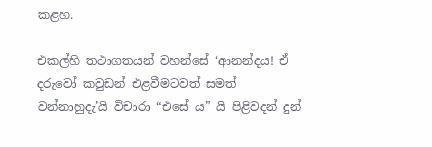කළහ.

එකල්හි තථාගතයන් වහන්සේ ‘ආනන්දය! ඒ දරුවෝ කවුඩන් එළවීමටවත් සමත් වන්නාහුදැ’යි විචාරා “එසේ ය” යි පිළිවදන් දුන්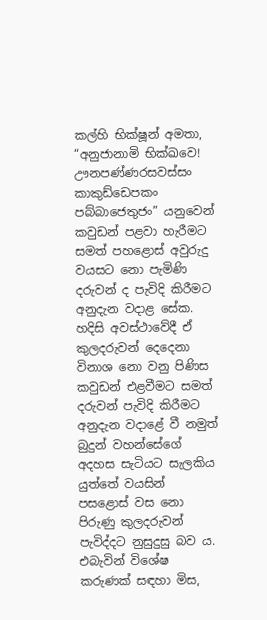කල්හි භික්ෂූන් අමතා, “අනුජානාමි භික්ඛවෙ! ඌනපණ්ණරසවස්සං කාකුඩ්ඩෙපකං පබ්බාජෙතුජං” යනුවෙන් කවුඩන් පළවා හැරීමට සමත් පහළොස් අවුරුදු වයසට නො පැමිණි දරුවන් ද පැවිදි කිරීමට අනුදැන වදාළ සේක. හදිසි අවස්ථාවේදී ඒ කුලදරුවන් දෙදෙනා විනාශ නො වනු පිණිස කවුඩන් එළවීමට සමත් දරුවන් පැවිදි කිරීමට අනුදැන වදාළේ වී නමුත් බුදුන් වහන්සේගේ අදහස සැටියට සැලකිය යුත්තේ වයසින් පසළොස් වස නො පිරුණු කුලදරුවන් පැවිද්දට නුසුදුසු බව ය. එබැවින් විශේෂ කරුණක් සඳහා මිස,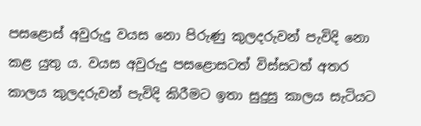පසළොස් අවුරුදු වයස නො පිරුණු කුලදරුවන් පැවිදි නො කළ යුතු ය. වයස අවුරුදු පසළොසටත් විස්සටත් අතර කාලය කුලදරුවන් පැවිදි කිරීමට ඉතා සුදුසු කාලය සැටියට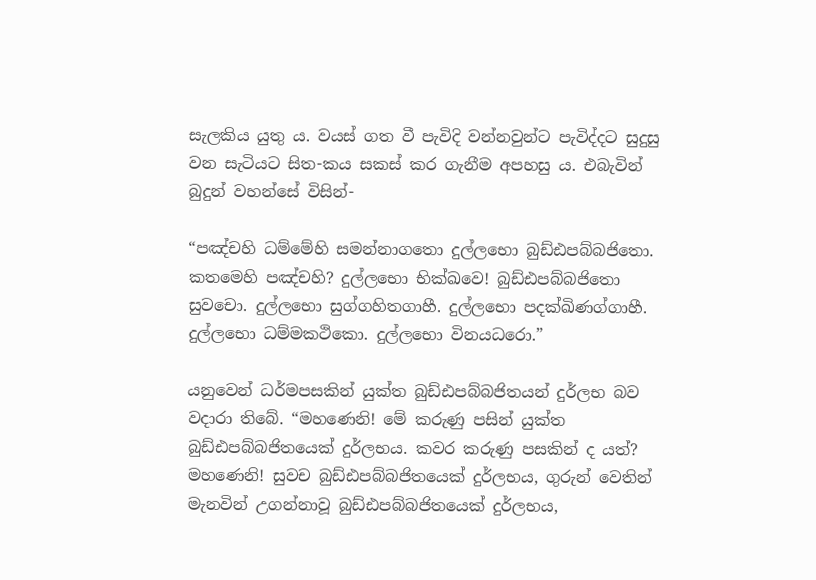සැලකිය යුතු ය. වයස් ගත වී පැවිදි වන්නවුන්ට පැවිද්දට සුදුසු වන සැටියට සිත-කය සකස් කර ගැනීම අපහසු ය. එබැවින් බුදුන් වහන්සේ විසින්-

“පඤ්චහි ධම්මේහි සමන්නාගතො දුල්ලභො බුඩ්ඪපබ්බජිතො. කතමෙහි පඤ්චහි? දුල්ලභො භික්ඛවෙ! බුඩ්ඪපබ්බජිතො සුවචො. දුල්ලභො සුග්ගහිතගාහී. දුල්ලභො පදක්ඛිණග්ගාහී. දුල්ලභො ධම්මකථිකො. දුල්ලභො විනයධරො.”

යනුවෙන් ධර්මපසකින් යුක්ත බුඩ්ඪපබ්බජිතයන් දුර්ලභ බව වදාරා තිබේ. “මහණෙනි! මේ කරුණු පසින් යුක්ත බුඩ්ඪපබ්බජිතයෙක් දුර්ලභය. කවර කරුණු පසකින් ද යත්? මහණෙනි! සුවච බුඩ්ඪපබ්බජිතයෙක් දුර්ලභය, ගුරුන් වෙතින් මැනවින් උගන්නාවූ බුඩ්ඪපබ්බජිතයෙක් දුර්ලභය,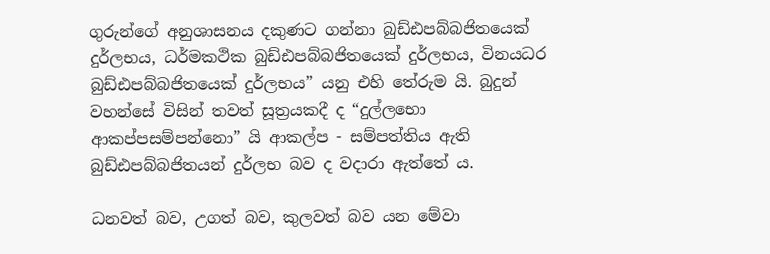ගුරුන්ගේ අනුශාසනය දකුණට ගන්නා බුඩ්ඪපබ්බජිතයෙක් දුර්ලභය, ධර්මකථික බුඩ්ඪපබ්බජිතයෙක් දුර්ලභය, විනයධර බුඩ්ඪපබ්බජිතයෙක් දුර්ලභය” යනු එහි තේරුම යි. බුදුන් වහන්සේ විසින් තවත් සූත්‍රයකදී ද “දුල්ලභො ආකප්පසම්පන්නො” යි ආකල්ප - සම්පත්තිය ඇති බුඩ්ඪපබ්බජිතයන් දුර්ලභ බව ද වදාරා ඇත්තේ ය.

ධනවත් බව, උගත් බව, කුලවත් බව යන මේවා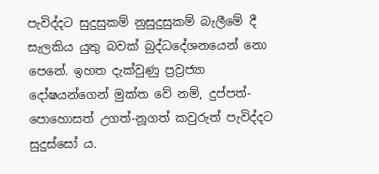පැවිද්දට සුදුසුකම් නුසුදුසුකම් බැලීමේ දී සැලකිය යුතු බවක් බුද්ධදේශනයෙන් නො පෙනේ. ඉහත දැක්වුණු ප්‍රව්‍රජ්‍යා දෝෂයන්ගෙන් මුක්ත වේ නම්, දුප්පත්-පොහොසත් උගත්-නූගත් කවුරුත් පැවිද්දට සුදුස්සෝ ය.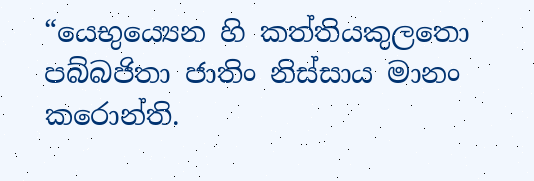“යෙභුය්‍යෙන හි කත්තියකුලතො පබ්බජිතා ජාතිං නිස්සාය මානං කරොන්ති.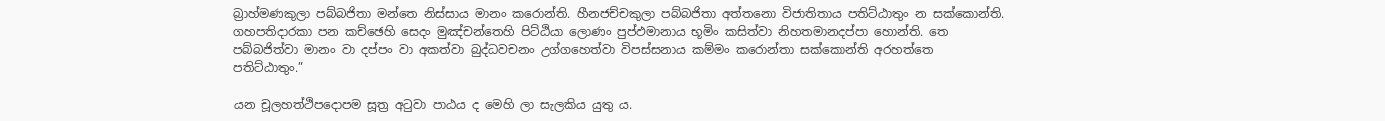බ්‍රාහ්මණකුලා පබ්බජිතා මන්තෙ නිස්සාය මානං කරොන්ති. හීනජච්චකුලා පබ්බජිතා අත්තනො විජාතිතාය පතිට්ඨාතුං න සක්කොන්ති. ගහපතිදාරකා පන කච්ඡෙහි සෙදං මුඤ්චන්තෙහි පිට්ඨියා ලොණං පුප්ඵමානාය භූමිං කසිත්වා නිහතමානදප්පා හොන්ති. තෙ පබ්බජිත්වා මානං වා දප්පං වා අකත්වා බුද්ධවචනං උග්ගහෙත්වා විපස්සනාය කම්මං කරොන්තා සක්කොන්ති අරහත්තෙ පතිට්ඨාතුං.”

යන චූලහත්ථිපදොපම සූත්‍ර අටුවා පාඨය ද මෙහි ලා සැලකිය යුතු ය.